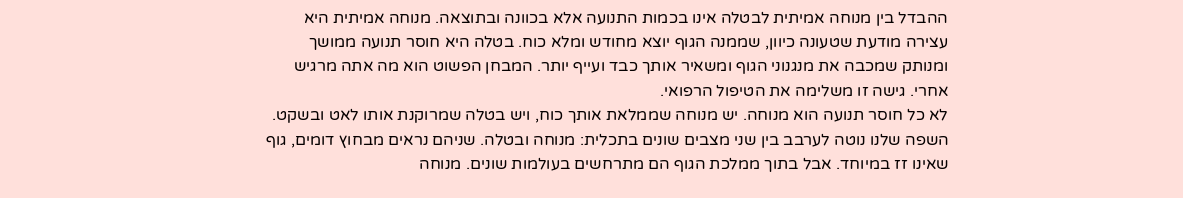ההבדל בין מנוחה אמיתית לבטלה אינו בכמות התנועה אלא בכוונה ובתוצאה. מנוחה אמיתית היא עצירה מודעת שטעונה כיוון, שממנה הגוף יוצא מחודש ומלא כוח. בטלה היא חוסר תנועה ממושך ומנותק שמכבה את מנגנוני הגוף ומשאיר אותך כבד ועייף יותר. המבחן הפשוט הוא מה אתה מרגיש אחרי. גישה זו משלימה את הטיפול הרפואי.
לא כל חוסר תנועה הוא מנוחה. יש מנוחה שממלאת אותך כוח, ויש בטלה שמרוקנת אותו לאט ובשקט.
השפה שלנו נוטה לערבב בין שני מצבים שונים בתכלית: מנוחה ובטלה. שניהם נראים מבחוץ דומים, גוף שאינו זז במיוחד. אבל בתוך ממלכת הגוף הם מתרחשים בעולמות שונים. מנוחה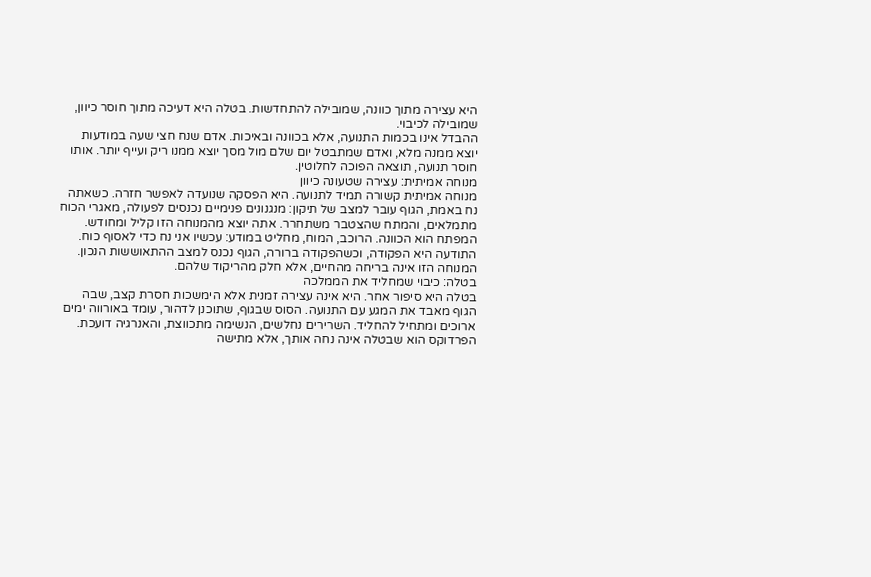היא עצירה מתוך כוונה, שמובילה להתחדשות. בטלה היא דעיכה מתוך חוסר כיוון, שמובילה לכיבוי.
ההבדל אינו בכמות התנועה, אלא בכוונה ובאיכות. אדם שנח חצי שעה במודעות יוצא ממנה מלא, ואדם שמתבטל יום שלם מול מסך יוצא ממנו ריק ועייף יותר. אותו חוסר תנועה, תוצאה הפוכה לחלוטין.
מנוחה אמיתית: עצירה שטעונה כיוון
מנוחה אמיתית קשורה תמיד לתנועה. היא הפסקה שנועדה לאפשר חזרה. כשאתה נח באמת, הגוף עובר למצב של תיקון: מנגנונים פנימיים נכנסים לפעולה, מאגרי הכוח מתמלאים, והמתח שהצטבר משתחרר. אתה יוצא מהמנוחה הזו קליל ומחודש.
המפתח הוא הכוונה. הרוכב, המוח, מחליט במודע: עכשיו אני נח כדי לאסוף כוח. התודעה היא הפקודה, וכשהפקודה ברורה, הגוף נכנס למצב ההתאוששות הנכון. המנוחה הזו אינה בריחה מהחיים, אלא חלק מהריקוד שלהם.
בטלה: כיבוי שמחליד את הממלכה
בטלה היא סיפור אחר. היא אינה עצירה זמנית אלא הימשכות חסרת קצב, שבה הגוף מאבד את המגע עם התנועה. הסוס שבגוף, שתוכנן לדהור, עומד באורווה ימים ארוכים ומתחיל להחליד. השרירים נחלשים, הנשימה מתכווצת, והאנרגיה דועכת.
הפרדוקס הוא שבטלה אינה נחה אותך, אלא מתישה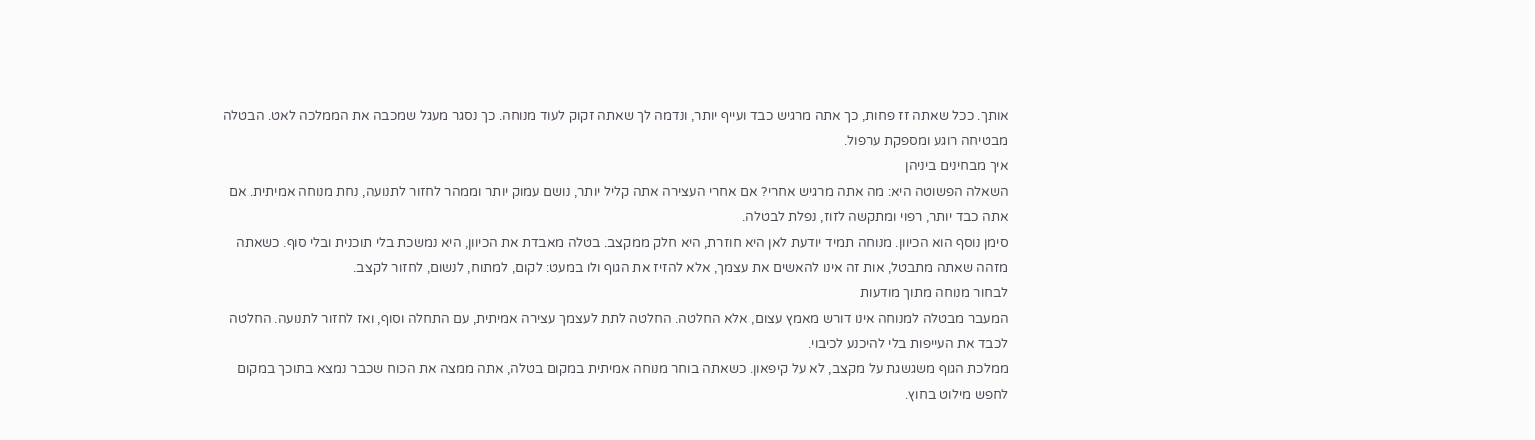אותך. ככל שאתה זז פחות, כך אתה מרגיש כבד ועייף יותר, ונדמה לך שאתה זקוק לעוד מנוחה. כך נסגר מעגל שמכבה את הממלכה לאט. הבטלה מבטיחה רוגע ומספקת ערפול.
איך מבחינים ביניהן
השאלה הפשוטה היא: מה אתה מרגיש אחרי? אם אחרי העצירה אתה קליל יותר, נושם עמוק יותר וממהר לחזור לתנועה, נחת מנוחה אמיתית. אם אתה כבד יותר, רפוי ומתקשה לזוז, נפלת לבטלה.
סימן נוסף הוא הכיוון. מנוחה תמיד יודעת לאן היא חוזרת, היא חלק ממקצב. בטלה מאבדת את הכיוון, היא נמשכת בלי תוכנית ובלי סוף. כשאתה מזהה שאתה מתבטל, אות זה אינו להאשים את עצמך, אלא להזיז את הגוף ולו במעט: לקום, למתוח, לנשום, לחזור לקצב.
לבחור מנוחה מתוך מודעות
המעבר מבטלה למנוחה אינו דורש מאמץ עצום, אלא החלטה. החלטה לתת לעצמך עצירה אמיתית, עם התחלה וסוף, ואז לחזור לתנועה. החלטה לכבד את העייפות בלי להיכנע לכיבוי.
ממלכת הגוף משגשגת על מקצב, לא על קיפאון. כשאתה בוחר מנוחה אמיתית במקום בטלה, אתה ממצה את הכוח שכבר נמצא בתוכך במקום לחפש מילוט בחוץ.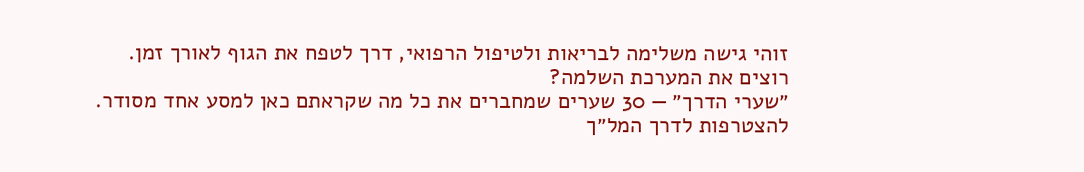זוהי גישה משלימה לבריאות ולטיפול הרפואי, דרך לטפח את הגוף לאורך זמן.
רוצים את המערכת השלמה?
״שערי הדרך״ — 30 שערים שמחברים את כל מה שקראתם כאן למסע אחד מסודר.
להצטרפות לדרך המל״ך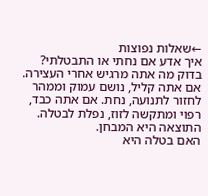←שאלות נפוצות
איך אדע אם נחתי או התבטלתי?
בדוק מה אתה מרגיש אחרי העצירה. אם אתה קליל, נושם עמוק וממהר לחזור לתנועה, נחת. אם אתה כבד, רפוי ומתקשה לזוז, נפלת לבטלה. התוצאה היא המבחן.
האם בטלה היא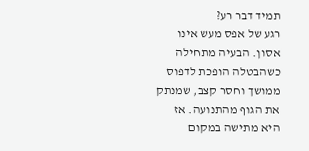תמיד דבר רע?
רגע של אפס מעש אינו אסון. הבעיה מתחילה כשהבטלה הופכת לדפוס ממושך וחסר קצב, שמנתק את הגוף מהתנועה. אז היא מתישה במקום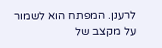לרענן. המפתח הוא לשמור על מקצב של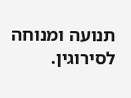תנועה ומנוחה לסירוגין.